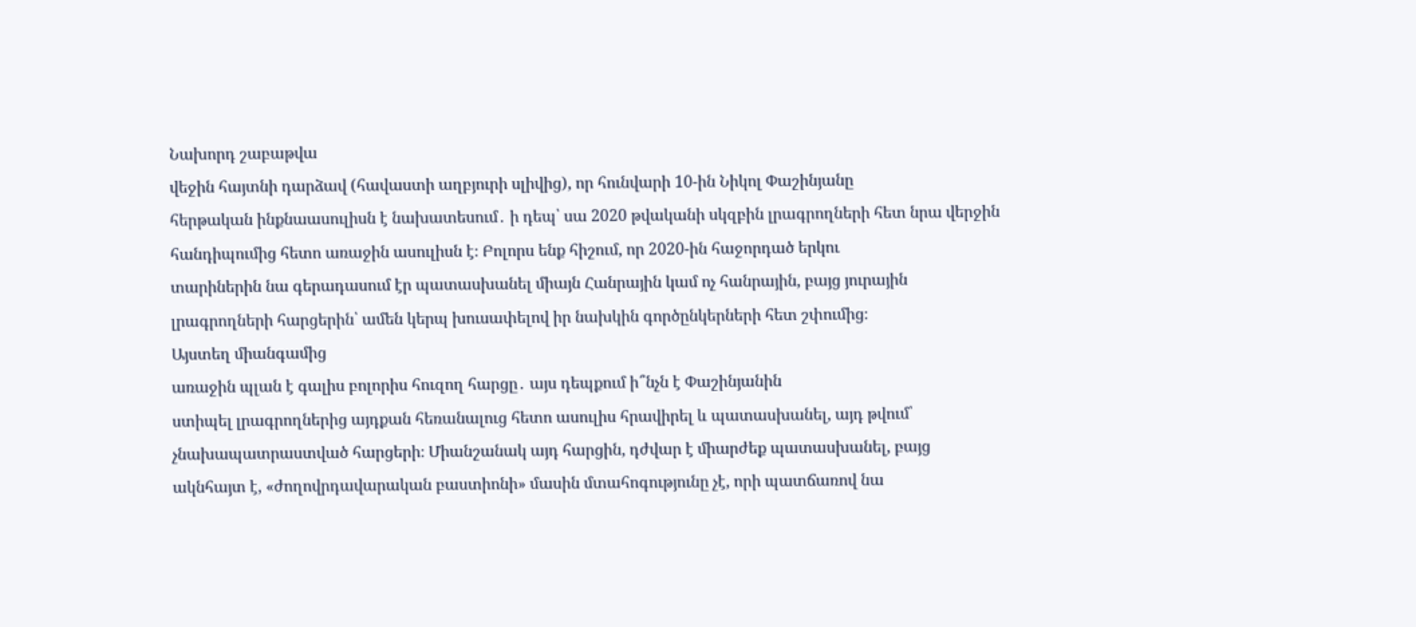Նախորդ շաբաթվա
վեջին հայտնի դարձավ (հավաստի աղբյուրի սլիվից), որ հունվարի 10-ին Նիկոլ Փաշինյանը
հերթական ինքնաասուլիսն է նախատեսում․ ի դեպ՝ սա 2020 թվականի սկզբին լրագրողների հետ նրա վերջին
հանդիպումից հետո առաջին ասուլիսն է։ Բոլորս ենք հիշում, որ 2020-ին հաջորդած երկու
տարիներին նա գերադասում էր պատասխանել միայն Հանրային կամ ոչ հանրային, բայց յուրային
լրագրողների հարցերին՝ ամեն կերպ խուսափելով իր նախկին գործընկերների հետ շփումից։
Այստեղ միանգամից
առաջին պլան է գալիս բոլորիս հուզող հարցը․ այս դեպքում ի՞նչն է Փաշինյանին
ստիպել լրագրողներից այդքան հեռանալուց հետո ասուլիս հրավիրել և պատասխանել, այդ թվում՝
չնախապատրաստված հարցերի։ Միանշանակ այդ հարցին, դժվար է միարժեք պատասխանել, բայց
ակնհայտ է, «ժողովրդավարական բաստիոնի» մասին մտահոգությունը չէ, որի պատճառով նա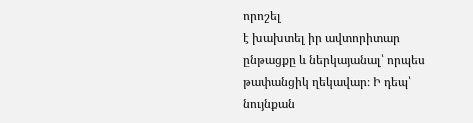որոշել
է խախտել իր ավտորիտար ընթացքը և ներկայանալ՝ որպես թափանցիկ ղեկավար։ Ի դեպ՝ նույնքան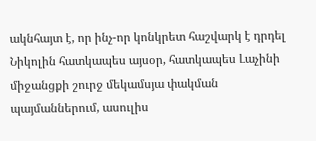ակնհայտ է, որ ինչ-որ կոնկրետ հաշվարկ է դրդել Նիկոլին հատկապես այսօր, հատկապես Լաչինի
միջանցքի շուրջ մեկամսյա փակման պայմաններում, ասուլիս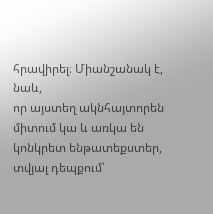հրավիրել։ Միանշանակ է, նաև,
որ այստեղ ակնհայտորեն միտում կա և առկա են կոնկրետ ենթատեքստեր, տվյալ դեպքում՝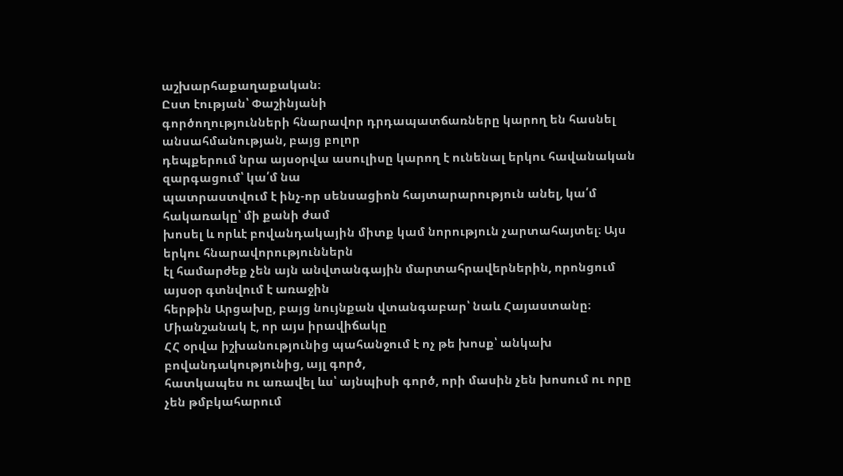աշխարհաքաղաքական։
Ըստ էության՝ Փաշինյանի
գործողությունների հնարավոր դրդապատճառները կարող են հասնել անսահմանության, բայց բոլոր
դեպքերում նրա այսօրվա ասուլիսը կարող է ունենալ երկու հավանական զարգացում՝ կա՛մ նա
պատրաստվում է ինչ-որ սենսացիոն հայտարարություն անել, կա՛մ հակառակը՝ մի քանի ժամ
խոսել և որևէ բովանդակային միտք կամ նորություն չարտահայտել։ Այս երկու հնարավորություններն
էլ համարժեք չեն այն անվտանգային մարտահրավերներին, որոնցում այսօր գտնվում է առաջին
հերթին Արցախը, բայց նույնքան վտանգաբար՝ նաև Հայաստանը։ Միանշանակ է, որ այս իրավիճակը
ՀՀ օրվա իշխանությունից պահանջում է ոչ թե խոսք՝ անկախ բովանդակությունից, այլ գործ,
հատկապես ու առավել ևս՝ այնպիսի գործ, որի մասին չեն խոսում ու որը չեն թմբկահարում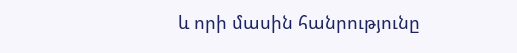և որի մասին հանրությունը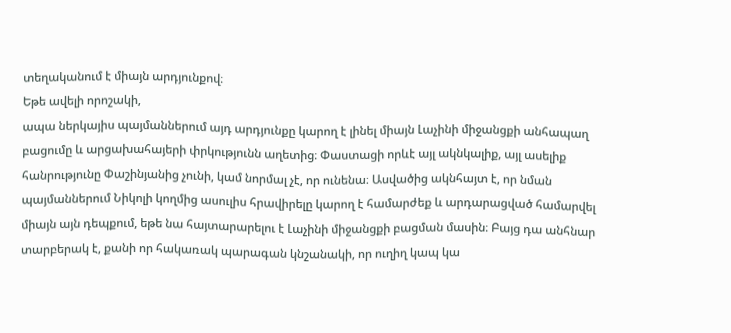տեղականում է միայն արդյունքով։
Եթե ավելի որոշակի,
ապա ներկայիս պայմաններում այդ արդյունքը կարող է լինել միայն Լաչինի միջանցքի անհապաղ
բացումը և արցախահայերի փրկությունն աղետից։ Փաստացի որևէ այլ ակնկալիք, այլ ասելիք
հանրությունը Փաշինյանից չունի, կամ նորմալ չէ, որ ունենա։ Ասվածից ակնհայտ է, որ նման
պայմաններում Նիկոլի կողմից ասուլիս հրավիրելը կարող է համարժեք և արդարացված համարվել
միայն այն դեպքում, եթե նա հայտարարելու է Լաչինի միջանցքի բացման մասին։ Բայց դա անհնար
տարբերակ է, քանի որ հակառակ պարագան կնշանակի, որ ուղիղ կապ կա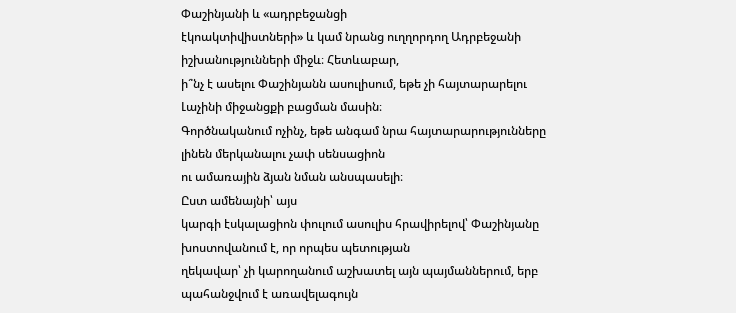Փաշինյանի և «ադրբեջանցի
էկոակտիվիստների» և կամ նրանց ուղղորդող Ադրբեջանի իշխանությունների միջև։ Հետևաբար,
ի՞նչ է ասելու Փաշինյանն ասուլիսում, եթե չի հայտարարելու Լաչինի միջանցքի բացման մասին։
Գործնականում ոչինչ, եթե անգամ նրա հայտարարությունները լինեն մերկանալու չափ սենսացիոն
ու ամառային ձյան նման անսպասելի։
Ըստ ամենայնի՝ այս
կարգի էսկալացիոն փուլում ասուլիս հրավիրելով՝ Փաշինյանը խոստովանում է, որ որպես պետության
ղեկավար՝ չի կարողանում աշխատել այն պայմաններում, երբ պահանջվում է առավելագույն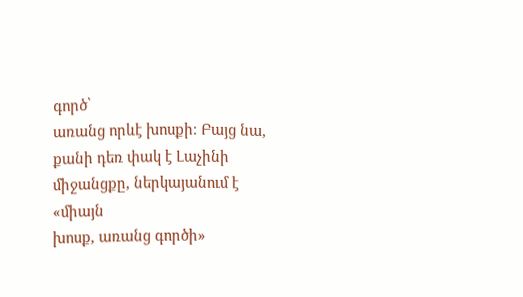գործ՝
առանց որևէ խոսքի։ Բայց նա, քանի դեռ փակ է Լաչինի միջանցքը, ներկայանում է «միայն
խոսք, առանց գործի»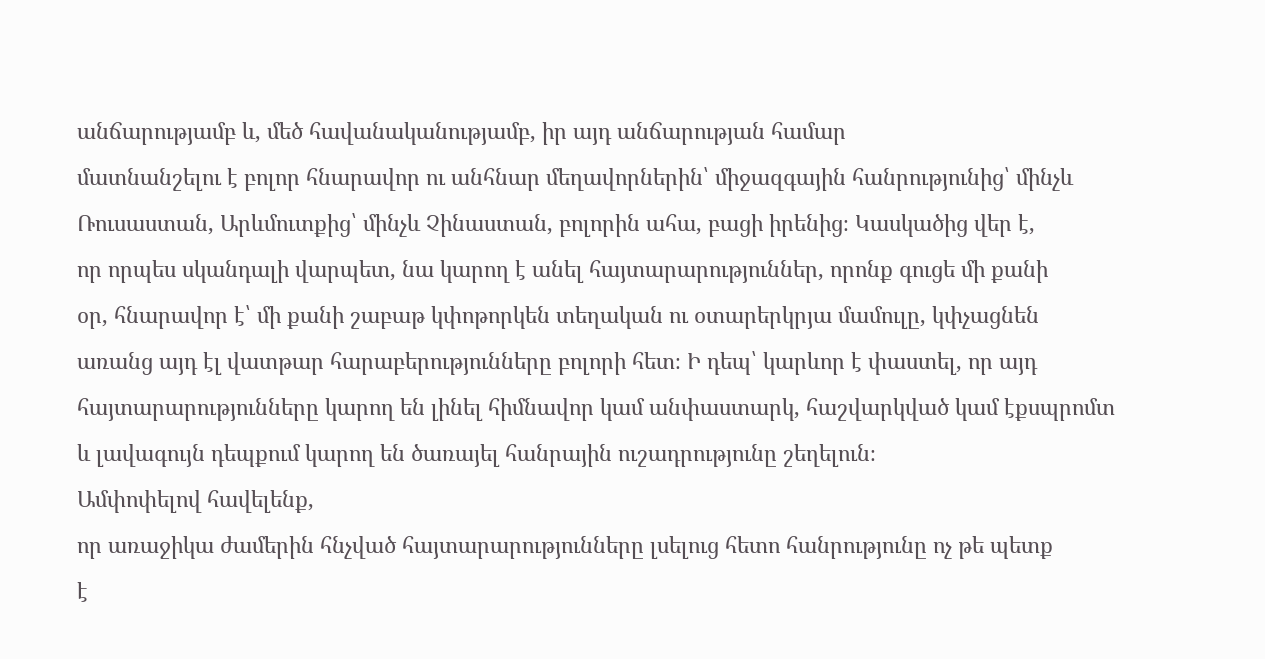անճարությամբ և, մեծ հավանականությամբ, իր այդ անճարության համար
մատնանշելու է բոլոր հնարավոր ու անհնար մեղավորներին՝ միջազգային հանրությունից՝ մինչև
Ռուսաստան, Արևմուտքից՝ մինչև Չինաստան, բոլորին ահա, բացի իրենից։ Կասկածից վեր է,
որ որպես սկանդալի վարպետ, նա կարող է անել հայտարարություններ, որոնք գուցե մի քանի
օր, հնարավոր է՝ մի քանի շաբաթ կփոթորկեն տեղական ու օտարերկրյա մամուլը, կփչացնեն
առանց այդ էլ վատթար հարաբերությունները բոլորի հետ։ Ի դեպ՝ կարևոր է փաստել, որ այդ
հայտարարությունները կարող են լինել հիմնավոր կամ անփաստարկ, հաշվարկված կամ էքսպրոմտ
և լավագույն դեպքում կարող են ծառայել հանրային ուշադրությունը շեղելուն։
Ամփոփելով հավելենք,
որ առաջիկա ժամերին հնչված հայտարարությունները լսելուց հետո հանրությունը ոչ թե պետք
է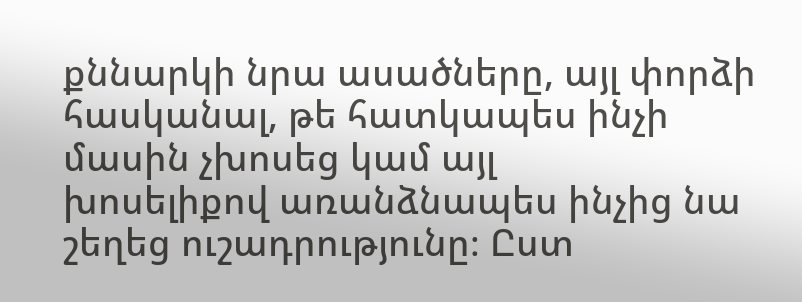քննարկի նրա ասածները, այլ փորձի հասկանալ, թե հատկապես ինչի մասին չխոսեց կամ այլ
խոսելիքով առանձնապես ինչից նա շեղեց ուշադրությունը։ Ըստ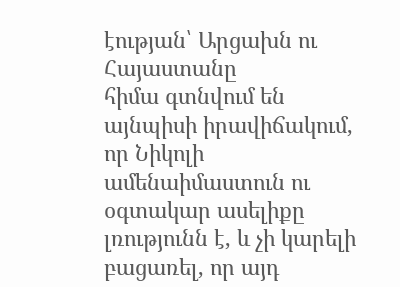էության՝ Արցախն ու Հայաստանը
հիմա գտնվում են այնպիսի իրավիճակում, որ Նիկոլի ամենաիմաստուն ու օգտակար ասելիքը
լռությունն է, և չի կարելի բացառել, որ այդ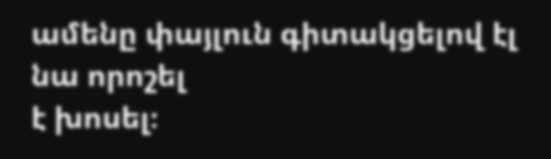ամենը փայլուն գիտակցելով էլ նա որոշել
է խոսել։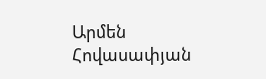Արմեն Հովասափյան